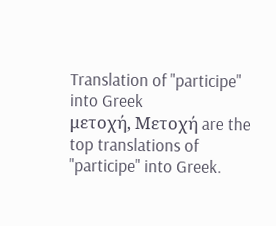Translation of "participe" into Greek
μετοχή, Μετοχή are the top translations of "participe" into Greek.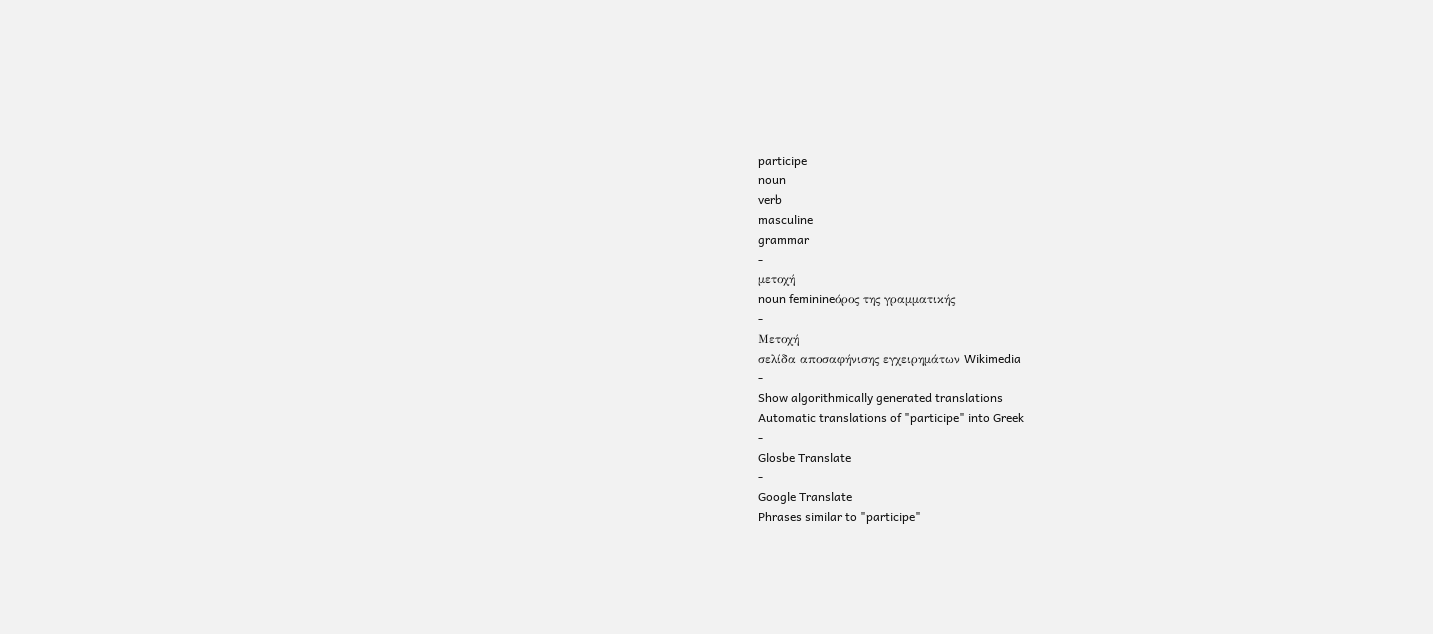participe
noun
verb
masculine
grammar
-
μετοχή
noun feminineόρος της γραμματικής
-
Μετοχή
σελίδα αποσαφήνισης εγχειρημάτων Wikimedia
-
Show algorithmically generated translations
Automatic translations of "participe" into Greek
-
Glosbe Translate
-
Google Translate
Phrases similar to "participe"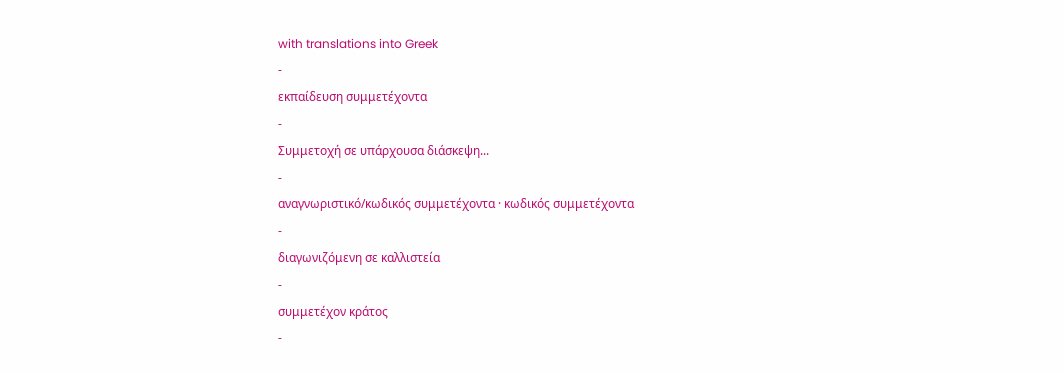with translations into Greek
-
εκπαίδευση συμμετέχοντα
-
Συμμετοχή σε υπάρχουσα διάσκεψη...
-
αναγνωριστικό/κωδικός συμμετέχοντα · κωδικός συμμετέχοντα
-
διαγωνιζόμενη σε καλλιστεία
-
συμμετέχον κράτος
-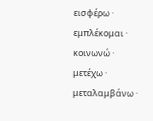εισφέρω · εμπλέκομαι · κοινωνώ · μετέχω · μεταλαμβάνω ·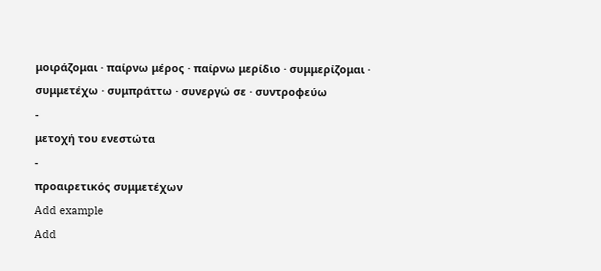μοιράζομαι · παίρνω μέρος · παίρνω μερίδιο · συμμερίζομαι · συμμετέχω · συμπράττω · συνεργώ σε · συντροφεύω
-
μετοχή του ενεστώτα
-
προαιρετικός συμμετέχων
Add example
Add